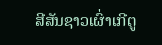ສີສັນຊາວເຜົ່າເກີຕູ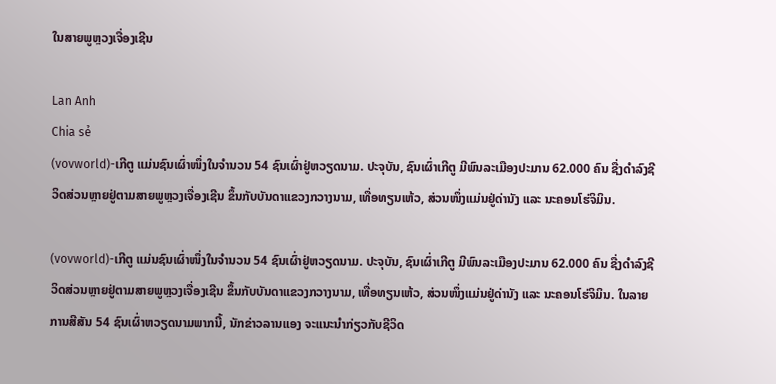ໃນສາຍພູຫຼວງເຈື່ອງເຊີນ

Lan Anh
Chia sẻ
(vovworld)-ເກີຕູ ແມ່ນຊົນເຜົ່າໜຶ່ງໃນຈຳນວນ 54 ຊົນເຜົ່າຢູ່ຫວຽດນາມ. ປະຈຸບັນ, ຊົນເຜົ່າເກີຕູ ມີພົນລະເມືອງປະມານ 62.000 ຄົນ ຊື່ງດຳລົງຊີວິດສ່ວນຫຼາຍຢູ່ຕາມສາຍພູຫຼວງເຈື່ອງເຊີນ ຂຶ້ນກັບບັນດາແຂວງກວາງນາມ, ເທື່ອທຽນເຫ້ວ, ສ່ວນໜຶ່ງແມ່ນຢູ່ດ່ານັງ ແລະ ນະຄອນໂຮ່ຈິມິນ.

(vovworld)-ເກີຕູ ແມ່ນຊົນເຜົ່າໜຶ່ງໃນຈຳນວນ 54 ຊົນເຜົ່າຢູ່ຫວຽດນາມ. ປະຈຸບັນ, ຊົນເຜົ່າເກີຕູ ມີພົນລະເມືອງປະມານ 62.000 ຄົນ ຊື່ງດຳລົງຊີວິດສ່ວນຫຼາຍຢູ່ຕາມສາຍພູຫຼວງເຈື່ອງເຊີນ ຂຶ້ນກັບບັນດາແຂວງກວາງນາມ, ເທື່ອທຽນເຫ້ວ, ສ່ວນໜຶ່ງແມ່ນຢູ່ດ່ານັງ ແລະ ນະຄອນໂຮ່ຈິມິນ. ໃນລາຍການສີສັນ 54 ຊົນເຜົ່າຫວຽດນາມພາກນີ້, ນັກຂ່າວລານແອງ ຈະແນະນຳກ່ຽວກັບຊີວິດ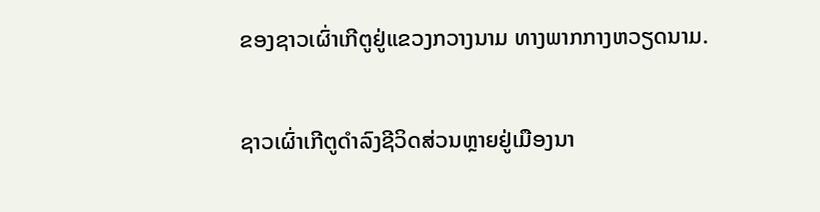ຂອງຊາວເຜົ່າເກີຕູຢູ່ແຂວງກວາງນາມ ທາງພາກກາງຫວຽດນາມ.

ຊາວເຜົ່າເກີຕູດຳລົງຊີວິດສ່ວນຫຼາຍຢູ່ເມືອງນາ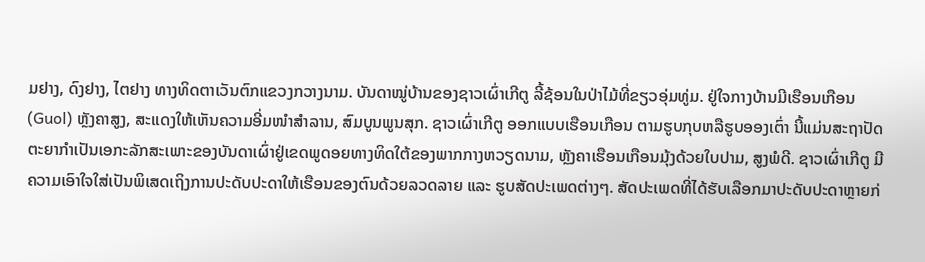ມຢາງ, ດົງຢາງ, ໄຕຢາງ ທາງທິດຕາເວັນຕົກແຂວງກວາງນາມ. ບັນດາໝູ່ບ້ານຂອງຊາວເຜົ່າເກີຕູ ລີ້ຊ້ອນໃນປ່າໄມ້ທີ່ຂຽວອຸ່ມທູ່ມ. ຢູ່ໃຈກາງບ້ານມີເຮືອນເກືອນ (Guol) ຫຼັງຄາສູງ, ສະແດງໃຫ້ເຫັນຄວາມອີ່ມໜຳສຳລານ, ສົມບູນພູນສຸກ. ຊາວເຜົ່າເກີຕູ ອອກແບບເຮືອນເກືອນ ຕາມຮູບກຸບຫລືຮູບອອງເຕົ່າ ນີ້ແມ່ນສະຖາປັດຕະຍາກຳເປັນເອກະລັກສະເພາະຂອງບັນດາເຜົ່າຢູ່ເຂດພູດອຍທາງທິດໃຕ້ຂອງພາກກາງຫວຽດນາມ, ຫຼັງຄາເຮືອນເກືອນມຸ້ງດ້ວຍໃບປາມ, ສູງພໍດີ. ຊາວເຜົ່າເກີຕູ ມີຄວາມເອົາໃຈໃສ່ເປັນພິເສດເຖິງການປະດັບປະດາໃຫ້ເຮືອນຂອງຕົນດ້ວຍລວດລາຍ ແລະ ຮູບສັດປະເພດຕ່າງໆ. ສັດປະເພດທີ່ໄດ້ຮັບເລືອກມາປະດັບປະດາຫຼາຍກ່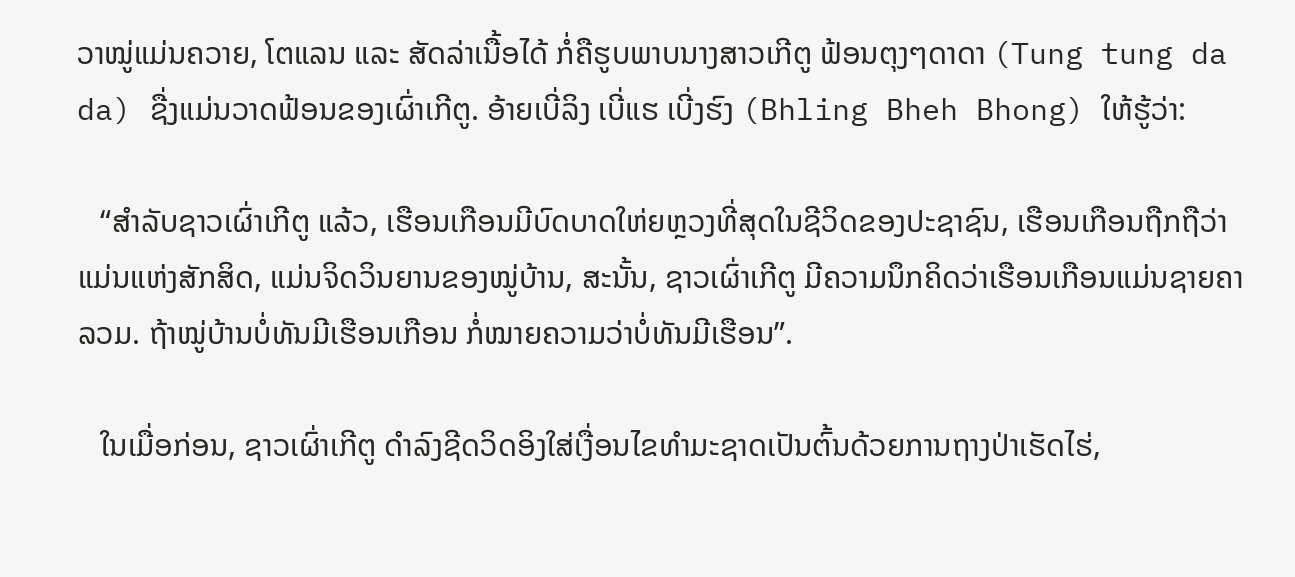ວາໝູ່ແມ່ນຄວາຍ, ໂຕແລນ ແລະ ສັດລ່າເນື້ອໄດ້ ກໍ່ຄືຮູບພາບນາງສາວເກີຕູ ຟ້ອນຕຸງໆດາດາ (Tung tung da da) ຊື່ງແມ່ນວາດຟ້ອນຂອງເຜົ່າເກີຕູ. ອ້າຍເບີ່ລິງ ເບີ່ແຮ ເບີ່ງຮົງ (Bhling Bheh Bhong) ໃຫ້ຮູ້ວ່າ:

   “ສຳລັບຊາວເຜົ່າເກີຕູ ແລ້ວ, ເຮືອນເກືອນມີບົດບາດໃຫ່ຍຫຼວງທີ່ສຸດໃນຊີວິດຂອງປະຊາຊົນ, ເຮືອນເກືອນຖືກຖືວ່າແມ່ນແຫ່ງສັກສິດ, ແມ່ນຈິດວິນຍານຂອງໝູ່ບ້ານ, ສະນັ້ນ, ຊາວເຜົ່າເກີຕູ ມີຄວາມນຶກຄິດວ່າເຮືອນເກືອນແມ່ນຊາຍຄາລວມ. ຖ້າໝູ່ບ້ານບໍ່ທັນມີເຮືອນເກືອນ ກໍ່ໝາຍຄວາມວ່າບໍ່ທັນມີເຮືອນ”.

   ໃນເມື່ອກ່ອນ, ຊາວເຜົ່າເກີຕູ ດຳລົງຊີດວິດອິງໃສ່ເງື່ອນໄຂທຳມະຊາດເປັນຕົ້ນດ້ວຍການຖາງປ່າເຮັດໄຮ່,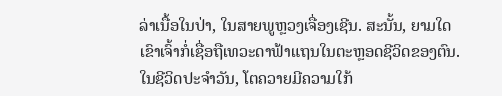ລ່າເນື້ອໃນປ່າ, ໃນສາຍພູຫຼວງເຈື່ອງເຊີນ. ສະນັ້ນ, ຍາມໃດເຂົາເຈົ້າກໍ່ເຊື່ອຖືເທວະດາຟ້າແຖນໃນຕະຫຼອດຊີວິດຂອງຕົນ. ໃນຊີວິດປະຈຳວັນ, ໂຕຄວາຍມີຄວາມໃກ້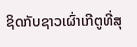ຊິດກັບຊາວເຜົ່າເກີຕູທີ່ສຸ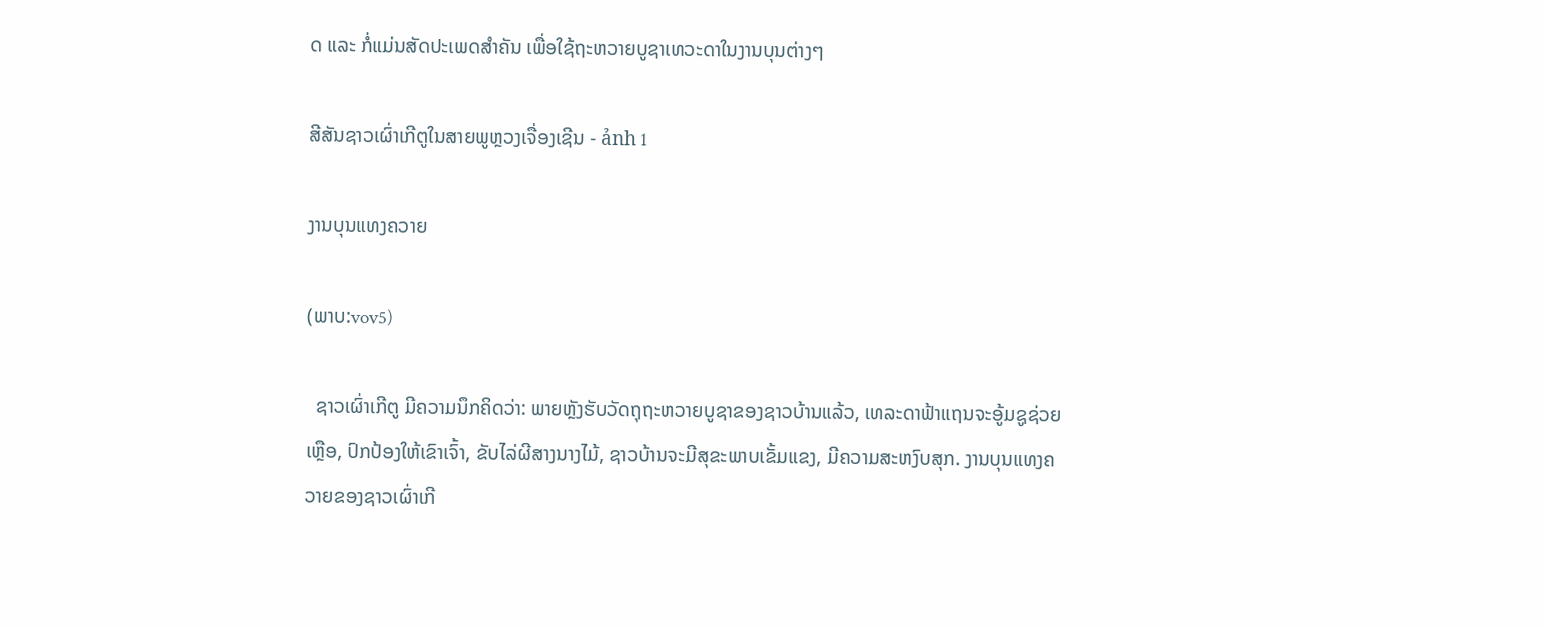ດ ແລະ ກໍ່ແມ່ນສັດປະເພດສຳຄັນ ເພື່ອໃຊ້ຖະຫວາຍບູຊາເທວະດາໃນງານບຸນຕ່າງໆ

ສີສັນຊາວເຜົ່າເກີຕູໃນສາຍພູຫຼວງເຈື່ອງເຊີນ - ảnh 1

ງານບຸນແທງຄວາຍ

(ພາບ:vov5)

  ຊາວເຜົ່າເກີຕູ ມີຄວາມນຶກຄິດວ່າ: ພາຍຫຼັງຮັບວັດຖຸຖະຫວາຍບູຊາຂອງຊາວບ້ານແລ້ວ, ເທລະດາຟ້າແຖນຈະອູ້ມຊູຊ່ວຍເຫຼືອ, ປົກປ້ອງໃຫ້ເຂົາເຈົ້າ, ຂັບໄລ່ຜີສາງນາງໄມ້, ຊາວບ້ານຈະມີສຸຂະພາບເຂັ້ມແຂງ, ມີຄວາມສະຫງົບສຸກ. ງານບຸນແທງຄວາຍຂອງຊາວເຜົ່າເກີ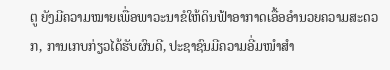ຕູ ຍັງມີຄວາມໝາຍເພື່ອພາວະນາຂໍໃຫ້ດິນຟ້າອາກາດເອື້ອອຳນວຍຄວາມສະດວກ, ການເກບກ່ຽວໄດ້ຮັບຜົນດີ, ປະຊາຊົນມີຄວາມອີ່ມໜຳສຳ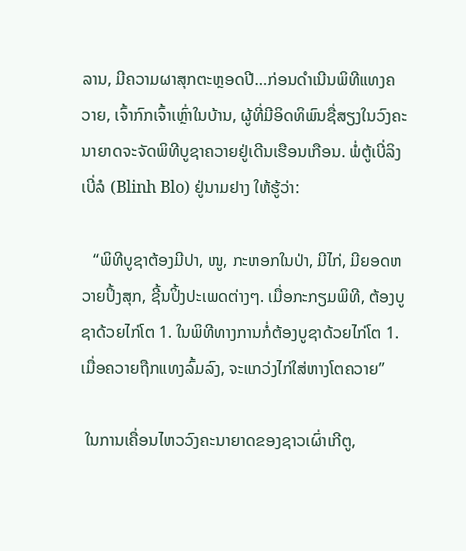ລານ, ມີຄວາມຜາສຸກຕະຫຼອດປີ…ກ່ອນດຳເນີນພິທີແທງຄວາຍ, ເຈົ້າກົກເຈົ້າເຫຼົ່າໃນບ້ານ, ຜູ້ທີ່ມີອິດທິພົນຊື່ສຽງໃນວົງຄະນາຍາດຈະຈັດພິທີບູຊາຄວາຍຢູ່ເດີນເຮືອນເກືອນ. ພໍ່ຕູ້ເບີ່ລິງ ເບີ່ລໍ (Blinh Blo) ຢູ່ນາມຢາງ ໃຫ້ຮູ້ວ່າ:

   “ພິທີບູຊາຕ້ອງມີປາ, ໜູ, ກະຫອກໃນປ່າ, ມີໄກ່, ມີຍອດຫວາຍປິ້ງສຸກ, ຊີ້ນປິ້ງປະເພດຕ່າງໆ. ເມື່ອກະກຽມພິທີ, ຕ້ອງບູຊາດ້ວຍໄກ່ໂຕ 1. ໃນພິທີທາງການກໍ່ຕ້ອງບູຊາດ້ວຍໄກ່ໂຕ 1. ເມື່ອຄວາຍຖືກແທງລົ້ມລົງ, ຈະແກວ່ງໄກ່ໃສ່ຫາງໂຕຄວາຍ”

 ໃນການເຄື່ອນໄຫວວົງຄະນາຍາດຂອງຊາວເຜົ່າເກີຕູ,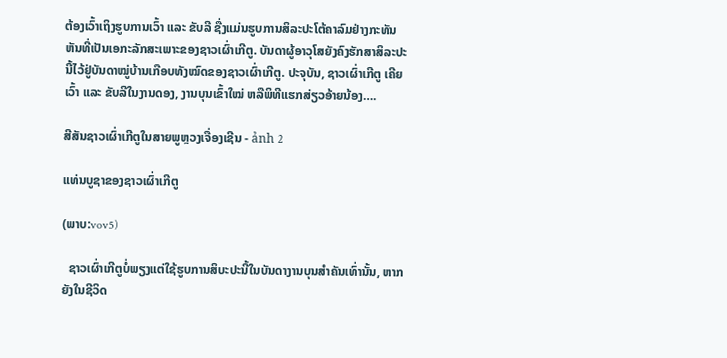ຕ້ອງເວົ້າເຖິງຮູບການເວົ້າ ແລະ ຂັບລີ ຊື່ງແມ່ນຮູບການສິລະປະໂຕ້ຄາລົມຢ່າງກະທັນຫັນທີ່ເປັນເອກະລັກສະເພາະຂອງຊາວເຜົ່າເກີຕູ. ບັນດາຜູ້ອາວຸໂສຍັງຄົງຮັກສາສິລະປະນີ້ໄວ້ຢູ່ບັນດາໝູ່ບ້ານເກືອບທັງໝົດຂອງຊາວເຜົ່າເກີຕູ. ປະຈຸບັນ, ຊາວເຜົ່າເກີຕູ ເຄີຍເວົ້າ ແລະ ຂັບລີໃນງານດອງ, ງານບຸນເຂົ້າໃໝ່ ຫລືພິທີແຮກສ່ຽວອ້າຍນ້ອງ….

ສີສັນຊາວເຜົ່າເກີຕູໃນສາຍພູຫຼວງເຈື່ອງເຊີນ - ảnh 2

ແທ່ນບູຊາຂອງຊາວເຜົ່າເກີຕູ

(ພາບ:vov5)

  ຊາວເຜົ່າເກີຕູບໍ່ພຽງແຕ່ໃຊ້ຮູບການສິບະປະນີ້ໃນບັນດາງານບຸນສຳຄັນເທົ່ານັ້ນ, ຫາກຍັງໃນຊີວິດ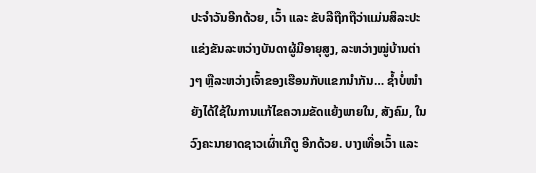ປະຈຳວັນອີກດ້ວຍ, ເວົ້າ ແລະ ຂັບລີຖືກຖືວ່າແມ່ນສິລະປະແຂ່ງຂັນລະຫວ່າງບັນດາຜູ້ມີອາຍຸສູງ, ລະຫວ່າງໝູ່ບ້ານຕ່າງໆ ຫຼືລະຫວ່າງເຈົ້າຂອງເຮືອນກັບແຂກນຳກັນ… ຊ້ຳບໍ່ໜຳຍັງໄດ້ໃຊ້ໃນການແກ້ໄຂຄວາມຂັດແຍ້ງພາຍໃນ, ສັງຄົມ, ໃນວົງຄະນາຍາດຊາວເຜົ່າເກີຕູ ອີກດ້ວຍ. ບາງເທື່ອເວົ້າ ແລະ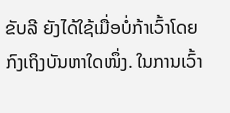ຂັບລີ ຍັງໄດ້ໃຊ້ເມື່ອບໍ່ກ້າເວົ້າໂດຍກົງເຖິງບັນຫາໃດໜຶ່ງ. ໃນການເວົ້າ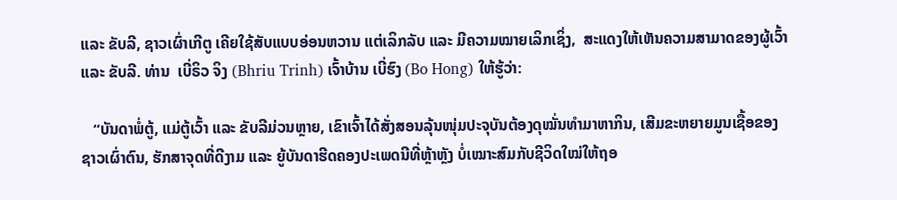ແລະ ຂັບລີ, ຊາວເຜົ່າເກີຕູ ເຄີຍໃຊ້ສັບແບບອ່ອນຫວານ ແຕ່ເລິກລັບ ແລະ ມີຄວາມໝາຍເລິກເຊິ່ງ,  ສະແດງໃຫ້ເຫັນຄວາມສາມາດຂອງຜູ້ເວົ້າ ແລະ ຂັບລີ. ທ່ານ  ເບີ່ຣິວ ຈິງ (Bhriu Trinh) ເຈົ້າບ້ານ ເບີ່ຮົງ (Bo Hong) ໃຫ້ຮູ້ວ່າ:

   “ບັນດາພໍ່ຕູ້, ແມ່ຕູ້ເວົ້າ ແລະ ຂັບລີມ່ວນຫຼາຍ, ເຂົາເຈົ້າໄດ້ສັ່ງສອນລຸ້ນໜຸ່ມປະຈຸບັນຕ້ອງດຸໝັ່ນທຳມາຫາກິນ, ເສີມຂະຫຍາຍມູນເຊື້ອຂອງຊາວເຜົ່າຕົນ, ຮັກສາຈຸດທີ່ດີງາມ ແລະ ຍູ້ບັນດາຮີດຄອງປະເພດນີທີ່ຫຼ້າຫຼັງ ບໍ່ເໝາະສົມກັບຊີວິດໃໝ່ໃຫ້ຖອ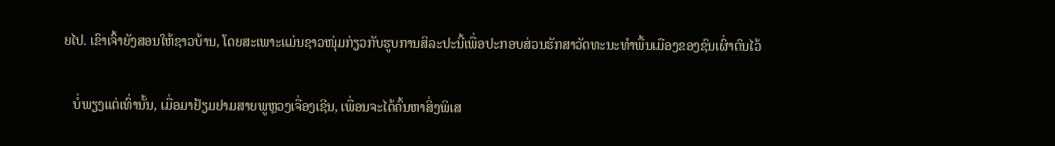ຍໄປ. ເຂົາເຈົ້າຍັງສອນໃຫ້ຊາວບ້ານ, ໂດຍສະເພາະແມ່ນຊາວໜຸ່ມກ່ຽວກັບຮູບການສິລະປະນີ້ເພື່ອປະກອບສ່ວນຮັກສາວັດທະນະທຳພື້ນເມືອງຂອງຊົນເຜົ່າຕົນໄວ້

   ບໍ່ພຽງແຕ່ເທົ່ານັ້ນ, ເມື່ອມາຢ້ຽມຢາມສາຍພູຫຼວງເຈື່ອງເຊີນ, ເພື່ອນຈະໄດ້ຄົ້ນຫາສິ່ງພິເສ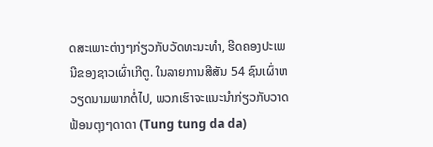ດສະເພາະຕ່າງໆກ່ຽວກັບວັດທະນະທຳ, ຮີດຄອງປະເພນີຂອງຊາວເຜົ່າເກີຕູ. ໃນລາຍການສີສັນ 54 ຊົນເຜົ່າຫວຽດນາມພາກຕໍ່ໄປ, ພວກເຮົາຈະແນະນຳກ່ຽວກັບວາດຟ້ອນຕຸງໆດາດາ (Tung tung da da)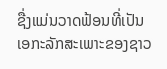ຊື່ງແມ່ນວາດຟ້ອນທີ່ເປັນເອກະລັກສະເພາະຂອງຊາວ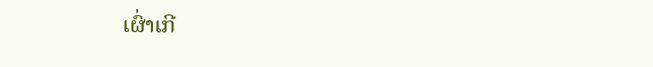ເຜົ່າເກີ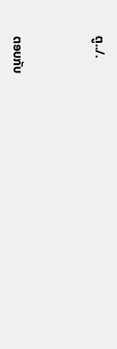ຕູ../.



ຕອບກັບ